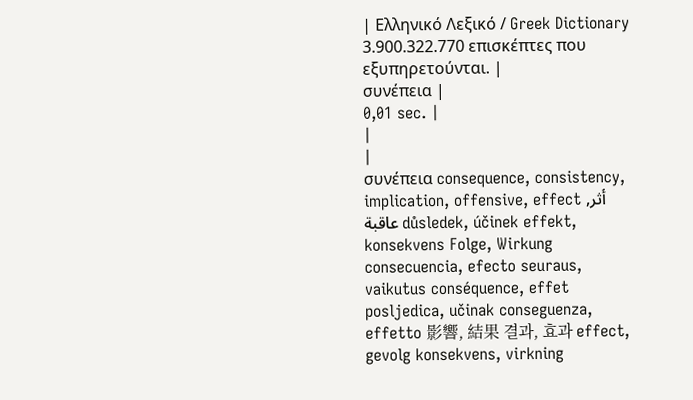| Ελληνικό Λεξικό / Greek Dictionary 3.900.322.770 επισκέπτες που εξυπηρετούνται. |
συνέπεια |
0,01 sec. |
|
|
συνέπεια consequence, consistency, implication, offensive, effect أثر, عاقبة důsledek, účinek effekt, konsekvens Folge, Wirkung consecuencia, efecto seuraus, vaikutus conséquence, effet posljedica, učinak conseguenza, effetto 影響, 結果 결과, 효과 effect, gevolg konsekvens, virkning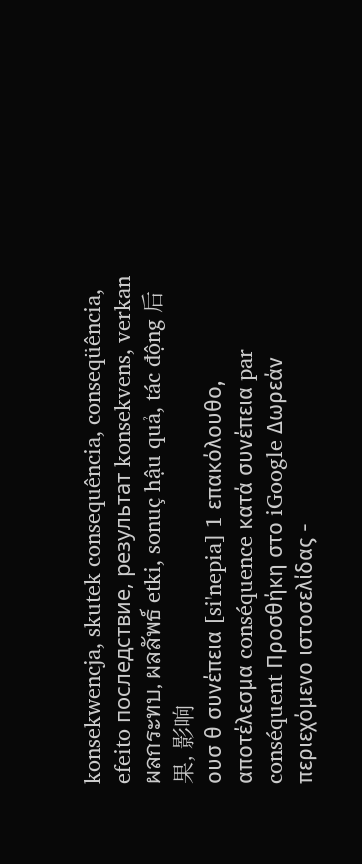konsekwencja, skutek consequência, conseqüência, efeito последствие, результат konsekvens, verkan ผลกระทบ, ผลลัพธ์ etki, sonuç hậu quả, tác động 后果, 影响
ουσ θ συνέπεια [si'nepia] 1 επακόλουθο, αποτέλεσμα conséquence κατά συνέπεια par conséquent Προσθήκη στο iGoogle Δωρεάν περιεχόμενο ιστοσελίδας -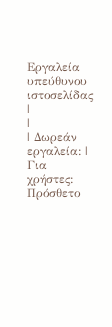Εργαλεία υπεύθυνου ιστοσελίδας |
|
| Δωρεάν εργαλεία: |
Για χρήστες:
Πρόσθετο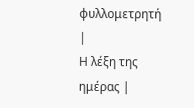φυλλομετρητή |
Η λέξη της ημέρας |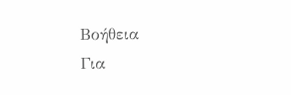Βοήθεια
Για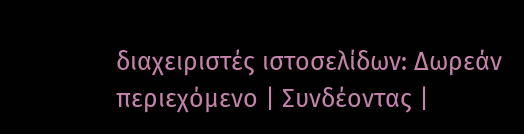διαχειριστές ιστοσελίδων: Δωρεάν περιεχόμενο | Συνδέοντας |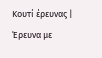Κουτί έρευνας | Έρευνα με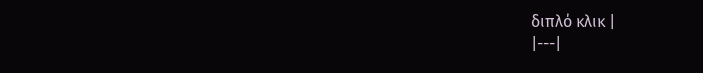διπλό κλικ |
|---|